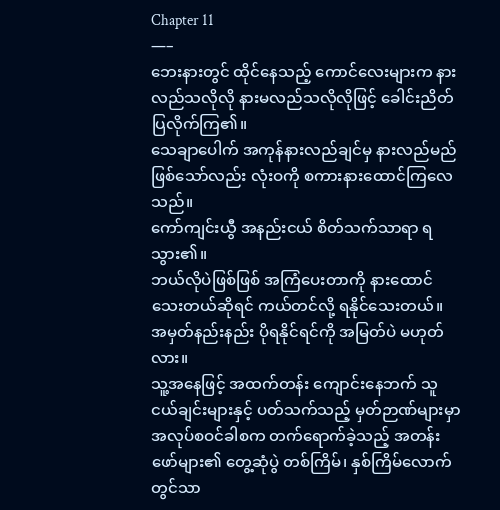Chapter 11
—–
ဘေးနားတွင် ထိုင်နေသည့် ကောင်လေးများက နားလည်သလိုလို နားမလည်သလိုလိုဖြင့် ခေါင်းညိတ်ပြလိုက်ကြ၏။
သေချာပေါက် အကုန်နားလည်ချင်မှ နားလည်မည် ဖြစ်သော်လည်း လုံးဝကို စကားနားထောင်ကြလေသည်။
ကော်ကျင်းယွီ အနည်းငယ် စိတ်သက်သာရာ ရသွား၏။
ဘယ်လိုပဲဖြစ်ဖြစ် အကြံပေးတာကို နားထောင်သေးတယ်ဆိုရင် ကယ်တင်လို့ ရနိုင်သေးတယ်။
အမှတ်နည်းနည်း ပိုရနိုင်ရင်ကို အမြတ်ပဲ မဟုတ်လား။
သူ့အနေဖြင့် အထက်တန်း ကျောင်းနေဘက် သူငယ်ချင်းများနှင့် ပတ်သက်သည့် မှတ်ဉာဏ်များမှာ အလုပ်စဝင်ခါစက တက်ရောက်ခဲ့သည့် အတန်းဖော်များ၏ တွေ့ဆုံပွဲ တစ်ကြိမ်၊ နှစ်ကြိမ်လောက်တွင်သာ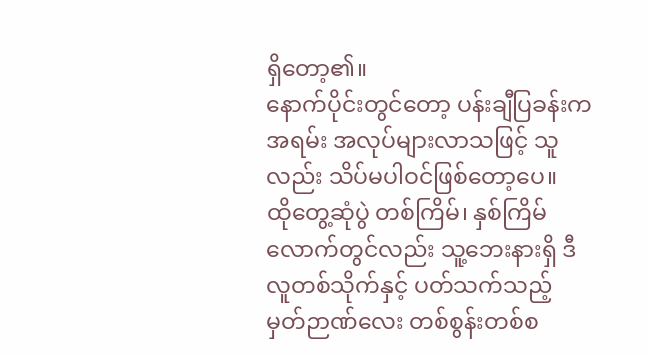ရှိတော့၏။
နောက်ပိုင်းတွင်တော့ ပန်းချီပြခန်းက အရမ်း အလုပ်များလာသဖြင့် သူလည်း သိပ်မပါဝင်ဖြစ်တော့ပေ။
ထိုတွေ့ဆုံပွဲ တစ်ကြိမ်၊ နှစ်ကြိမ်လောက်တွင်လည်း သူ့ဘေးနားရှိ ဒီလူတစ်သိုက်နှင့် ပတ်သက်သည့် မှတ်ဉာဏ်လေး တစ်စွန်းတစ်စ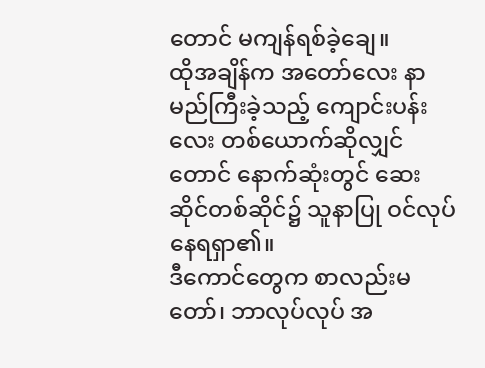တောင် မကျန်ရစ်ခဲ့ချေ။
ထိုအချိန်က အတော်လေး နာမည်ကြီးခဲ့သည့် ကျောင်းပန်းလေး တစ်ယောက်ဆိုလျှင်တောင် နောက်ဆုံးတွင် ဆေးဆိုင်တစ်ဆိုင်၌ သူနာပြု ဝင်လုပ်နေရရှာ၏။
ဒီကောင်တွေက စာလည်းမတော်၊ ဘာလုပ်လုပ် အ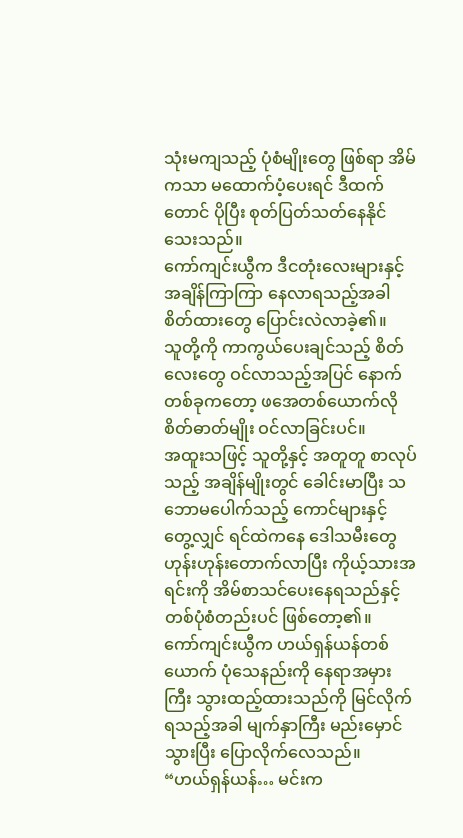သုံးမကျသည့် ပုံစံမျိုးတွေ ဖြစ်ရာ အိမ်ကသာ မထောက်ပံ့ပေးရင် ဒီထက်တောင် ပိုပြီး စုတ်ပြတ်သတ်နေနိုင်သေးသည်။
ကော်ကျင်းယွီက ဒီငတုံးလေးများနှင့် အချိန်ကြာကြာ နေလာရသည့်အခါ စိတ်ထားတွေ ပြောင်းလဲလာခဲ့၏။
သူတို့ကို ကာကွယ်ပေးချင်သည့် စိတ်လေးတွေ ဝင်လာသည့်အပြင် နောက်တစ်ခုကတော့ ဖအေတစ်ယောက်လို စိတ်ဓာတ်မျိုး ဝင်လာခြင်းပင်။
အထူးသဖြင့် သူတို့နှင့် အတူတူ စာလုပ်သည့် အချိန်မျိုးတွင် ခေါင်းမာပြီး သဘောမပေါက်သည့် ကောင်များနှင့် တွေ့လျှင် ရင်ထဲကနေ ဒေါသမီးတွေ ဟုန်းဟုန်းတောက်လာပြီး ကိုယ့်သားအရင်းကို အိမ်စာသင်ပေးနေရသည်နှင့် တစ်ပုံစံတည်းပင် ဖြစ်တော့၏။
ကော်ကျင်းယွီက ဟယ်ရှန်ယန်တစ်ယောက် ပုံသေနည်းကို နေရာအမှားကြီး သွားထည့်ထားသည်ကို မြင်လိုက်ရသည့်အခါ မျက်နှာကြီး မည်းမှောင်သွားပြီး ပြောလိုက်လေသည်။
“ဟယ်ရှန်ယန်… မင်းက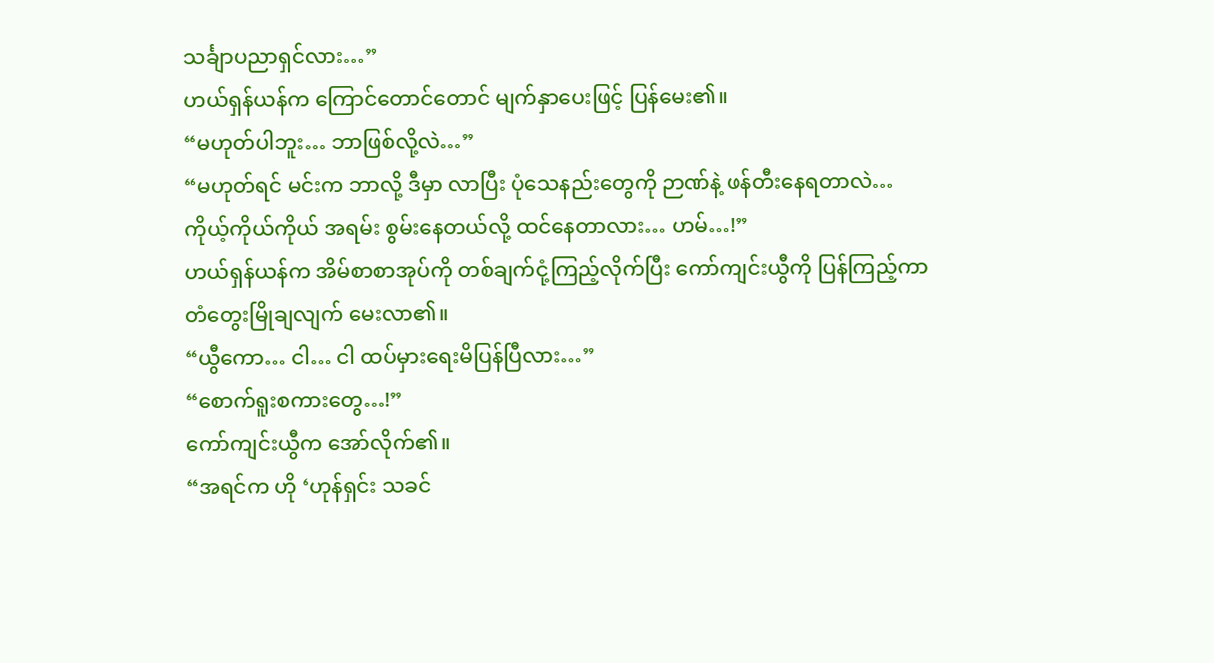သင်္ချာပညာရှင်လား…”
ဟယ်ရှန်ယန်က ကြောင်တောင်တောင် မျက်နှာပေးဖြင့် ပြန်မေး၏။
“မဟုတ်ပါဘူး… ဘာဖြစ်လို့လဲ…”
“မဟုတ်ရင် မင်းက ဘာလို့ ဒီမှာ လာပြီး ပုံသေနည်းတွေကို ဉာဏ်နဲ့ ဖန်တီးနေရတာလဲ… ကိုယ့်ကိုယ်ကိုယ် အရမ်း စွမ်းနေတယ်လို့ ထင်နေတာလား… ဟမ်…!”
ဟယ်ရှန်ယန်က အိမ်စာစာအုပ်ကို တစ်ချက်ငုံ့ကြည့်လိုက်ပြီး ကော်ကျင်းယွီကို ပြန်ကြည့်ကာ တံတွေးမြိုချလျက် မေးလာ၏။
“ယွီကော… ငါ… ငါ ထပ်မှားရေးမိပြန်ပြီလား…”
“စောက်ရူးစကားတွေ…!”
ကော်ကျင်းယွီက အော်လိုက်၏။
“အရင်က ဟို ‘ဟုန်ရှင်း သခင်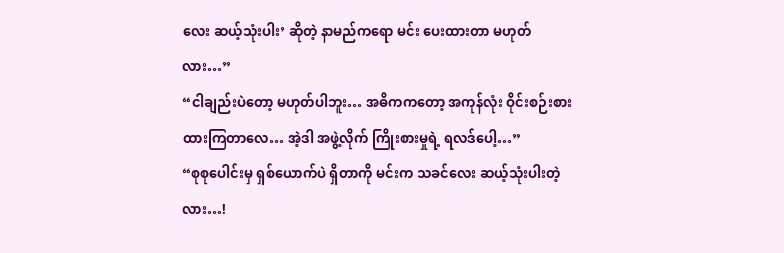လေး ဆယ့်သုံးပါး’ ဆိုတဲ့ နာမည်ကရော မင်း ပေးထားတာ မဟုတ်လား…”
“ငါချည်းပဲတော့ မဟုတ်ပါဘူး… အဓိကကတော့ အကုန်လုံး ဝိုင်းစဉ်းစားထားကြတာလေ… အဲ့ဒါ အဖွဲ့လိုက် ကြိုးစားမှုရဲ့ ရလဒ်ပေါ့…”
“စုစုပေါင်းမှ ရှစ်ယောက်ပဲ ရှိတာကို မင်းက သခင်လေး ဆယ့်သုံးပါးတဲ့လား…!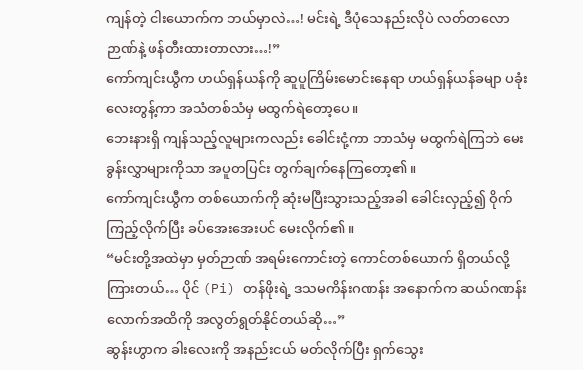ကျန်တဲ့ ငါးယောက်က ဘယ်မှာလဲ…! မင်းရဲ့ ဒီပုံသေနည်းလိုပဲ လတ်တလော ဉာဏ်နဲ့ ဖန်တီးထားတာလား…!”
ကော်ကျင်းယွီက ဟယ်ရှန်ယန်ကို ဆူပူကြိမ်းမောင်းနေရာ ဟယ်ရှန်ယန်ခမျာ ပခုံးလေးတွန့်ကာ အသံတစ်သံမှ မထွက်ရဲတော့ပေ။
ဘေးနားရှိ ကျန်သည့်လူများကလည်း ခေါင်းငုံ့ကာ ဘာသံမှ မထွက်ရဲကြဘဲ မေးခွန်းလွှာများကိုသာ အပူတပြင်း တွက်ချက်နေကြတော့၏။
ကော်ကျင်းယွီက တစ်ယောက်ကို ဆုံးမပြီးသွားသည့်အခါ ခေါင်းလှည့်၍ ဝိုက်ကြည့်လိုက်ပြီး ခပ်အေးအေးပင် မေးလိုက်၏။
“မင်းတို့အထဲမှာ မှတ်ဉာဏ် အရမ်းကောင်းတဲ့ ကောင်တစ်ယောက် ရှိတယ်လို့ ကြားတယ်… ပိုင် (Pi) တန်ဖိုးရဲ့ ဒသမကိန်းဂဏန်း အနောက်က ဆယ်ဂဏန်းလောက်အထိကို အလွတ်ရွတ်နိုင်တယ်ဆို…”
ဆွန်းဟွာက ခါးလေးကို အနည်းငယ် မတ်လိုက်ပြီး ရှက်သွေး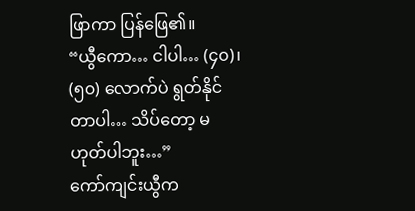ဖြာကာ ပြန်ဖြေ၏။
“ယွီကော… ငါပါ… (၄၀)၊ (၅၀) လောက်ပဲ ရွတ်နိုင်တာပါ… သိပ်တော့ မဟုတ်ပါဘူး…”
ကော်ကျင်းယွီက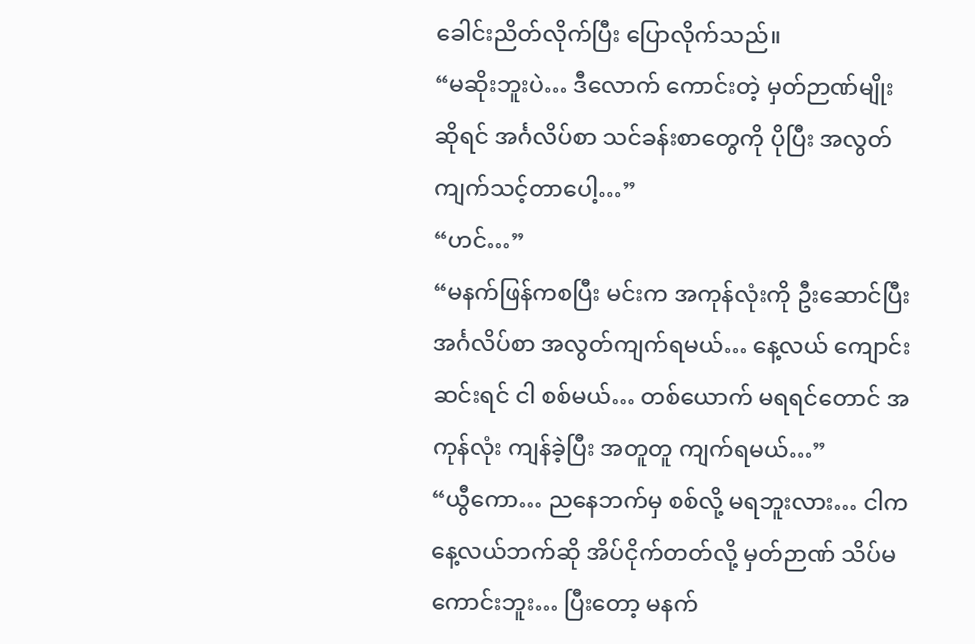ခေါင်းညိတ်လိုက်ပြီး ပြောလိုက်သည်။
“မဆိုးဘူးပဲ… ဒီလောက် ကောင်းတဲ့ မှတ်ဉာဏ်မျိုးဆိုရင် အင်္ဂလိပ်စာ သင်ခန်းစာတွေကို ပိုပြီး အလွတ်ကျက်သင့်တာပေါ့…”
“ဟင်…”
“မနက်ဖြန်ကစပြီး မင်းက အကုန်လုံးကို ဦးဆောင်ပြီး အင်္ဂလိပ်စာ အလွတ်ကျက်ရမယ်… နေ့လယ် ကျောင်းဆင်းရင် ငါ စစ်မယ်… တစ်ယောက် မရရင်တောင် အကုန်လုံး ကျန်ခဲ့ပြီး အတူတူ ကျက်ရမယ်…”
“ယွီကော… ညနေဘက်မှ စစ်လို့ မရဘူးလား… ငါက နေ့လယ်ဘက်ဆို အိပ်ငိုက်တတ်လို့ မှတ်ဉာဏ် သိပ်မကောင်းဘူး… ပြီးတော့ မနက်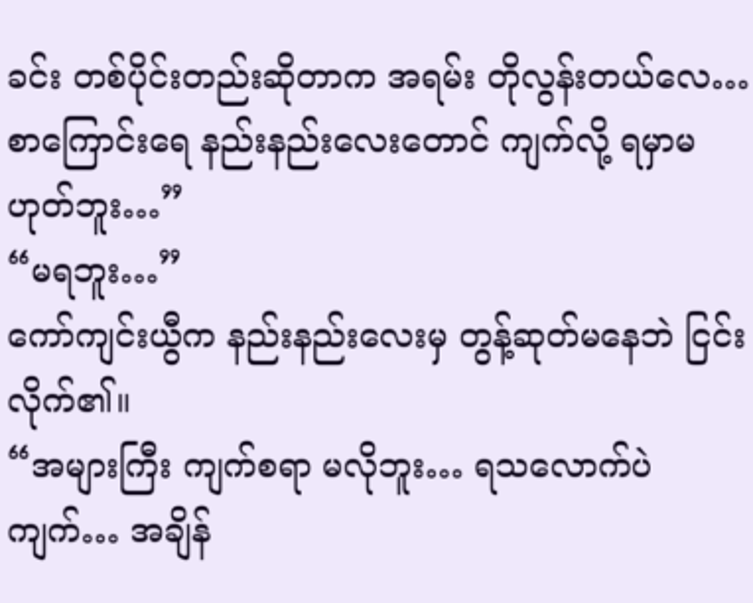ခင်း တစ်ပိုင်းတည်းဆိုတာက အရမ်း တိုလွန်းတယ်လေ… စာကြောင်းရေ နည်းနည်းလေးတောင် ကျက်လို့ ရမှာမဟုတ်ဘူး…”
“မရဘူး…”
ကော်ကျင်းယွီက နည်းနည်းလေးမှ တွန့်ဆုတ်မနေဘဲ ငြင်းလိုက်၏။
“အများကြီး ကျက်စရာ မလိုဘူး… ရသလောက်ပဲ ကျက်… အချိန်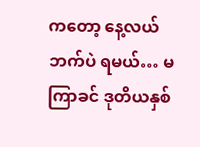ကတော့ နေ့လယ်ဘက်ပဲ ရမယ်… မကြာခင် ဒုတိယနှစ်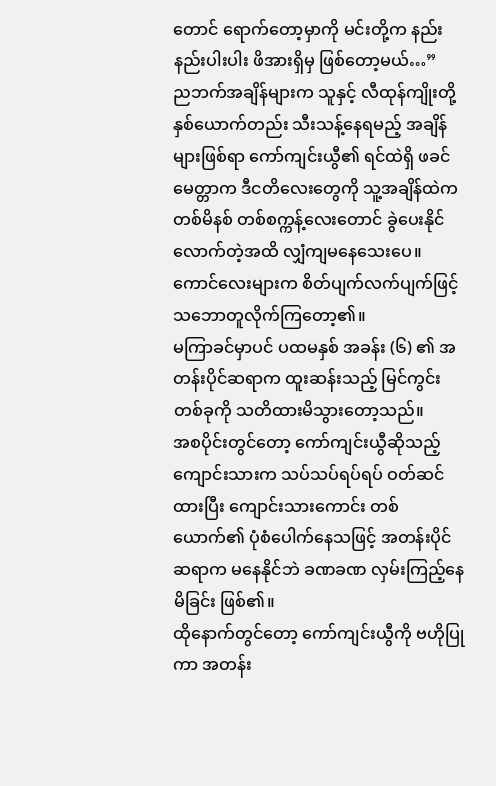တောင် ရောက်တော့မှာကို မင်းတို့က နည်းနည်းပါးပါး ဖိအားရှိမှ ဖြစ်တော့မယ်…”
ညဘက်အချိန်များက သူနှင့် လီထုန်ကျိုးတို့ နှစ်ယောက်တည်း သီးသန့်နေရမည့် အချိန်များဖြစ်ရာ ကော်ကျင်းယွီ၏ ရင်ထဲရှိ ဖခင်မေတ္တာက ဒီငတိလေးတွေကို သူ့အချိန်ထဲက တစ်မိနစ် တစ်စက္ကန့်လေးတောင် ခွဲပေးနိုင်လောက်တဲ့အထိ လျှံကျမနေသေးပေ။
ကောင်လေးများက စိတ်ပျက်လက်ပျက်ဖြင့် သဘောတူလိုက်ကြတော့၏။
မကြာခင်မှာပင် ပထမနှစ် အခန်း (၆) ၏ အတန်းပိုင်ဆရာက ထူးဆန်းသည့် မြင်ကွင်းတစ်ခုကို သတိထားမိသွားတော့သည်။
အစပိုင်းတွင်တော့ ကော်ကျင်းယွီဆိုသည့် ကျောင်းသားက သပ်သပ်ရပ်ရပ် ဝတ်ဆင်ထားပြီး ကျောင်းသားကောင်း တစ်ယောက်၏ ပုံစံပေါက်နေသဖြင့် အတန်းပိုင်ဆရာက မနေနိုင်ဘဲ ခဏခဏ လှမ်းကြည့်နေမိခြင်း ဖြစ်၏။
ထိုနောက်တွင်တော့ ကော်ကျင်းယွီကို ဗဟိုပြုကာ အတန်း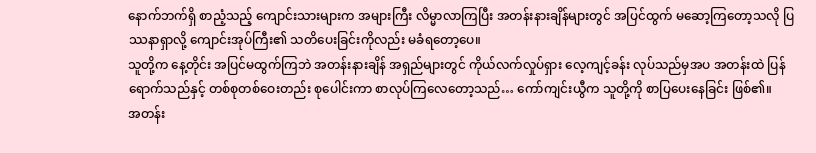နောက်ဘက်ရှိ စာညံ့သည့် ကျောင်းသားများက အများကြီး လိမ္မာလာကြပြီး အတန်းနားချိန်များတွင် အပြင်ထွက် မဆော့ကြတော့သလို ပြဿနာရှာလို့ ကျောင်းအုပ်ကြီး၏ သတိပေးခြင်းကိုလည်း မခံရတော့ပေ။
သူတို့က နေ့တိုင်း အပြင်မထွက်ကြဘဲ အတန်းနားချိန် အရှည်များတွင် ကိုယ်လက်လှုပ်ရှား လေ့ကျင့်ခန်း လုပ်သည်မှအပ အတန်းထဲ ပြန်ရောက်သည်နှင့် တစ်စုတစ်ဝေးတည်း စုပေါင်းကာ စာလုပ်ကြလေတော့သည်… ကော်ကျင်းယွီက သူတို့ကို စာပြပေးနေခြင်း ဖြစ်၏။
အတန်း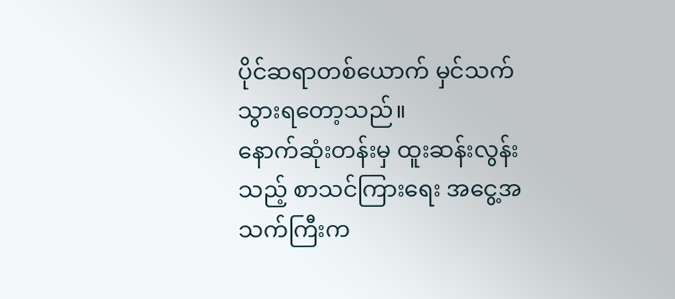ပိုင်ဆရာတစ်ယောက် မှင်သက်သွားရတော့သည်။
နောက်ဆုံးတန်းမှ ထူးဆန်းလွန်းသည့် စာသင်ကြားရေး အငွေ့အသက်ကြီးက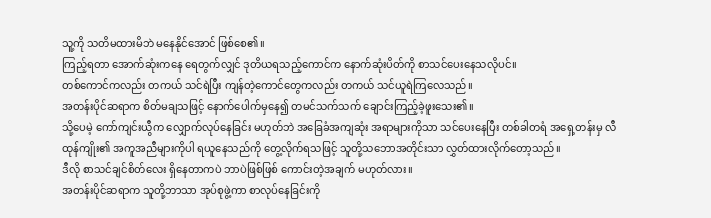သူ့ကို သတိမထားမိဘဲ မနေနိုင်အောင် ဖြစ်စေ၏။
ကြည့်ရတာ အောက်ဆုံးကနေ ရေတွက်လျှင် ဒုတိယရသည့်ကောင်က နောက်ဆုံးပိတ်ကို စာသင်ပေးနေသလိုပင်။
တစ်ကောင်ကလည်း တကယ် သင်ရဲပြီး ကျန်တဲ့ကောင်တွေကလည်း တကယ် သင်ယူရဲကြလေသည်။
အတန်းပိုင်ဆရာက စိတ်မချသဖြင့် နောက်ပေါက်မှနေ၍ တမင်သက်သက် ချောင်းကြည့်ခဲ့ဖူးသေး၏။
သို့ပေမဲ့ ကော်ကျင်းယွီက လျှောက်လုပ်နေခြင်း မဟုတ်ဘဲ အခြေခံအကျဆုံး အရာများကိုသာ သင်ပေးနေပြီး တစ်ခါတရံ အရှေ့တန်းမှ လီထုန်ကျိုး၏ အကူအညီများကိုပါ ရယူနေသည်ကို တွေ့လိုက်ရသဖြင့် သူတို့သဘောအတိုင်းသာ လွှတ်ထားလိုက်တော့သည်။
ဒီလို စာသင်ချင်စိတ်လေး ရှိနေတာကပဲ ဘာပဲဖြစ်ဖြစ် ကောင်းတဲ့အချက် မဟုတ်လား။
အတန်းပိုင်ဆရာက သူတို့ဘာသာ အုပ်စုဖွဲ့ကာ စာလုပ်နေခြင်းကို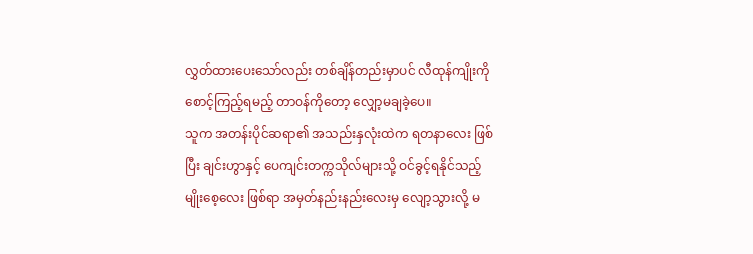လွှတ်ထားပေးသော်လည်း တစ်ချိန်တည်းမှာပင် လီထုန်ကျိုးကို စောင့်ကြည့်ရမည့် တာဝန်ကိုတော့ လျှော့မချခဲ့ပေ။
သူက အတန်းပိုင်ဆရာ၏ အသည်းနှလုံးထဲက ရတနာလေး ဖြစ်ပြီး ချင်းဟွာနှင့် ပေကျင်းတက္ကသိုလ်များသို့ ဝင်ခွင့်ရနိုင်သည့် မျိုးစေ့လေး ဖြစ်ရာ အမှတ်နည်းနည်းလေးမှ လျော့သွားလို့ မ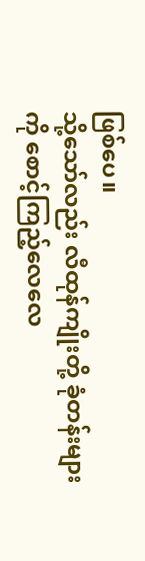ဖြစ်ပေ။
သို့သော်လည်း လီထုန်ကျိုးတို့ ခုံတန်းများကို စောင့်ကြည့်လေလေ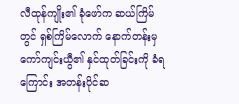လီထုန်ကျိုး၏ ခုံဖော်က ဆယ်ကြိမ်တွင် ရှစ်ကြိမ်လောက် နောက်တန်းမှ ကော်ကျင်းယွီ၏ နှင်ထုတ်ခြင်းကို ခံရကြောင်း အတန်းပိုင်ဆ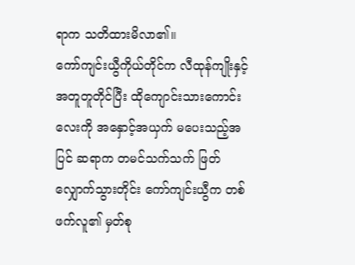ရာက သတိထားမိလာ၏။
ကော်ကျင်းယွီကိုယ်တိုင်က လီထုန်ကျိုးနှင့် အတူတူတိုင်ပြီး ထိုကျောင်းသားကောင်းလေးကို အနှောင့်အယှက် မပေးသည့်အပြင် ဆရာက တမင်သက်သက် ဖြတ်လျှောက်သွားတိုင်း ကော်ကျင်းယွီက တစ်ဖက်လူ၏ မှတ်စု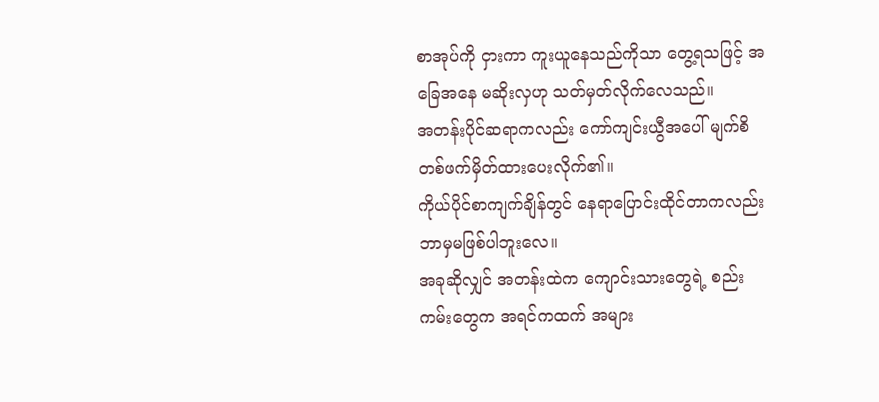စာအုပ်ကို ငှားကာ ကူးယူနေသည်ကိုသာ တွေ့ရသဖြင့် အခြေအနေ မဆိုးလှဟု သတ်မှတ်လိုက်လေသည်။
အတန်းပိုင်ဆရာကလည်း ကော်ကျင်းယွီအပေါ် မျက်စိတစ်ဖက်မှိတ်ထားပေးလိုက်၏။
ကိုယ်ပိုင်စာကျက်ချိန်တွင် နေရာပြောင်းထိုင်တာကလည်း ဘာမှမဖြစ်ပါဘူးလေ။
အခုဆိုလျှင် အတန်းထဲက ကျောင်းသားတွေရဲ့ စည်းကမ်းတွေက အရင်ကထက် အများ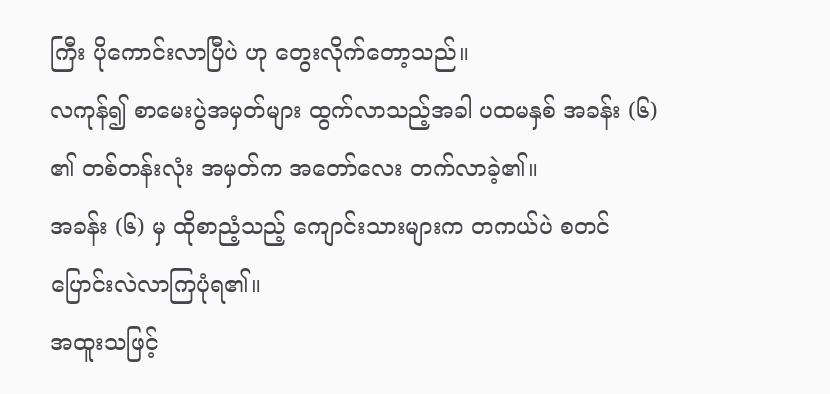ကြီး ပိုကောင်းလာပြီပဲ ဟု တွေးလိုက်တော့သည်။
လကုန်၍ စာမေးပွဲအမှတ်များ ထွက်လာသည့်အခါ ပထမနှစ် အခန်း (၆) ၏ တစ်တန်းလုံး အမှတ်က အတော်လေး တက်လာခဲ့၏။
အခန်း (၆) မှ ထိုစာညံ့သည့် ကျောင်းသားများက တကယ်ပဲ စတင် ပြောင်းလဲလာကြပုံရ၏။
အထူးသဖြင့်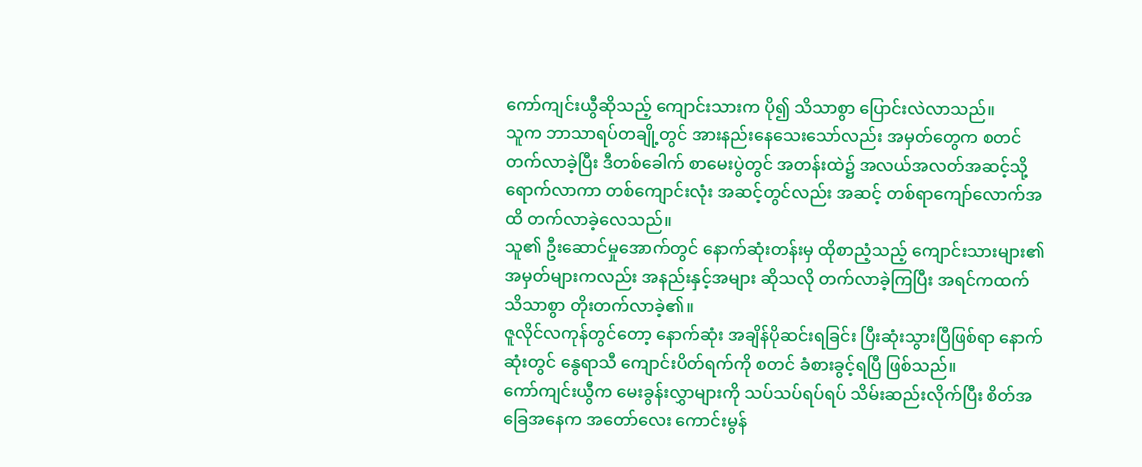ကော်ကျင်းယွီဆိုသည့် ကျောင်းသားက ပို၍ သိသာစွာ ပြောင်းလဲလာသည်။
သူက ဘာသာရပ်တချို့တွင် အားနည်းနေသေးသော်လည်း အမှတ်တွေက စတင် တက်လာခဲ့ပြီး ဒီတစ်ခေါက် စာမေးပွဲတွင် အတန်းထဲ၌ အလယ်အလတ်အဆင့်သို့ ရောက်လာကာ တစ်ကျောင်းလုံး အဆင့်တွင်လည်း အဆင့် တစ်ရာကျော်လောက်အထိ တက်လာခဲ့လေသည်။
သူ၏ ဦးဆောင်မှုအောက်တွင် နောက်ဆုံးတန်းမှ ထိုစာညံ့သည့် ကျောင်းသားများ၏ အမှတ်များကလည်း အနည်းနှင့်အများ ဆိုသလို တက်လာခဲ့ကြပြီး အရင်ကထက် သိသာစွာ တိုးတက်လာခဲ့၏။
ဇူလိုင်လကုန်တွင်တော့ နောက်ဆုံး အချိန်ပိုဆင်းရခြင်း ပြီးဆုံးသွားပြီဖြစ်ရာ နောက်ဆုံးတွင် နွေရာသီ ကျောင်းပိတ်ရက်ကို စတင် ခံစားခွင့်ရပြီ ဖြစ်သည်။
ကော်ကျင်းယွီက မေးခွန်းလွှာများကို သပ်သပ်ရပ်ရပ် သိမ်းဆည်းလိုက်ပြီး စိတ်အခြေအနေက အတော်လေး ကောင်းမွန်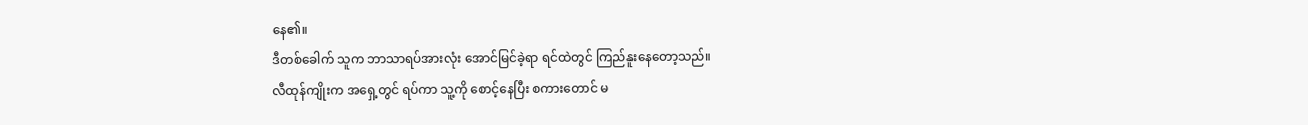နေ၏။
ဒီတစ်ခေါက် သူက ဘာသာရပ်အားလုံး အောင်မြင်ခဲ့ရာ ရင်ထဲတွင် ကြည်နူးနေတော့သည်။
လီထုန်ကျိုးက အရှေ့တွင် ရပ်ကာ သူ့ကို စောင့်နေပြီး စကားတောင် မ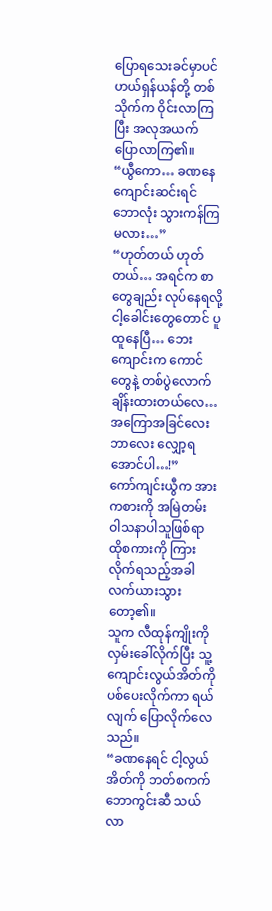ပြောရသေးခင်မှာပင် ဟယ်ရှန်ယန်တို့ တစ်သိုက်က ဝိုင်းလာကြပြီး အလုအယက် ပြောလာကြ၏။
“ယွီကော… ခဏနေ ကျောင်းဆင်းရင် ဘောလုံး သွားကန်ကြမလား…”
“ဟုတ်တယ် ဟုတ်တယ်… အရင်က စာတွေချည်း လုပ်နေရလို့ ငါ့ခေါင်းတွေတောင် ပူထူနေပြီ… ဘေးကျောင်းက ကောင်တွေနဲ့ တစ်ပွဲလောက် ချိန်းထားတယ်လေ… အကြောအခြင်လေး ဘာလေး လျှော့ရအောင်ပါ…!”
ကော်ကျင်းယွီက အားကစားကို အမြဲတမ်း ဝါသနာပါသူဖြစ်ရာ ထိုစကားကို ကြားလိုက်ရသည့်အခါ လက်ယားသွားတော့၏။
သူက လီထုန်ကျိုးကို လှမ်းခေါ်လိုက်ပြီး သူ့ကျောင်းလွယ်အိတ်ကို ပစ်ပေးလိုက်ကာ ရယ်လျက် ပြောလိုက်လေသည်။
“ခဏနေရင် ငါ့လွယ်အိတ်ကို ဘတ်စကက်ဘောကွင်းဆီ သယ်လာ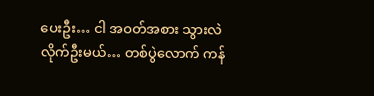ပေးဦး… ငါ အဝတ်အစား သွားလဲလိုက်ဦးမယ်… တစ်ပွဲလောက် ကန်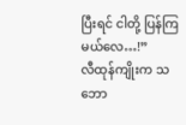ပြီးရင် ငါတို့ ပြန်ကြမယ်လေ…!”
လီထုန်ကျိုးက သဘော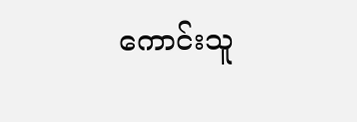ကောင်းသူ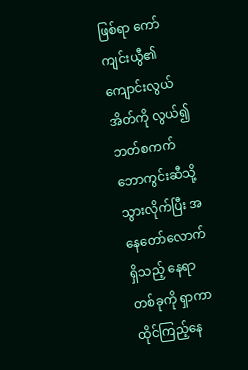ဖြစ်ရာ ကော်ကျင်းယွီ၏ ကျောင်းလွယ်အိတ်ကို လွယ်၍ ဘတ်စကက်ဘောကွင်းဆီသို့ သွားလိုက်ပြီး အနေတော်လောက်ရှိသည့် နေရာတစ်ခုကို ရှာကာ ထိုင်ကြည့်နေ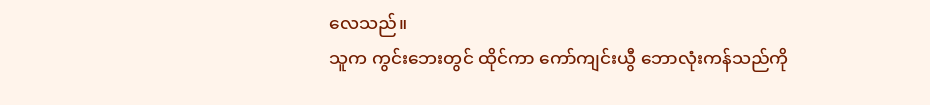လေသည်။
သူက ကွင်းဘေးတွင် ထိုင်ကာ ကော်ကျင်းယွီ ဘောလုံးကန်သည်ကို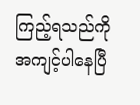ကြည့်ရသည်ကို အကျင့်ပါနေပြီ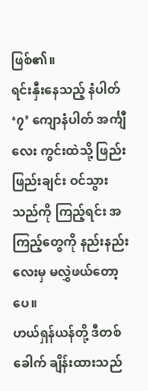ဖြစ်၏။
ရင်းနှီးနေသည့် နံပါတ် ‘၇’ ကျောနံပါတ် အင်္ကျီလေး ကွင်းထဲသို့ ဖြည်းဖြည်းချင်း ဝင်သွားသည်ကို ကြည့်ရင်း အကြည့်တွေကို နည်းနည်းလေးမှ မလွှဲဖယ်တော့ပေ။
ဟယ်ရှန်ယန်တို့ ဒီတစ်ခေါက် ချိန်းထားသည်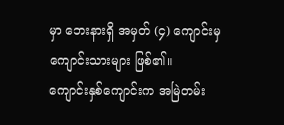မှာ ဘေးနားရှိ အမှတ် (၄) ကျောင်းမှ ကျောင်းသားများ ဖြစ်၏။
ကျောင်းနှစ်ကျောင်းက အမြဲတမ်း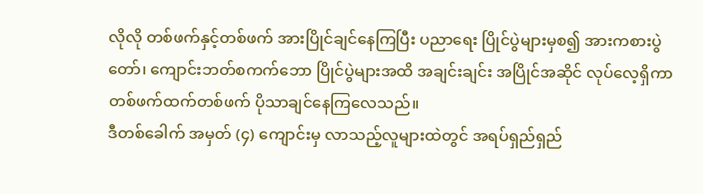လိုလို တစ်ဖက်နှင့်တစ်ဖက် အားပြိုင်ချင်နေကြပြီး ပညာရေး ပြိုင်ပွဲများမှစ၍ အားကစားပွဲတော်၊ ကျောင်းဘတ်စကက်ဘော ပြိုင်ပွဲများအထိ အချင်းချင်း အပြိုင်အဆိုင် လုပ်လေ့ရှိကာ တစ်ဖက်ထက်တစ်ဖက် ပိုသာချင်နေကြလေသည်။
ဒီတစ်ခေါက် အမှတ် (၄) ကျောင်းမှ လာသည့်လူများထဲတွင် အရပ်ရှည်ရှည်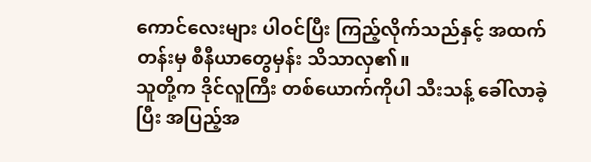ကောင်လေးများ ပါဝင်ပြီး ကြည့်လိုက်သည်နှင့် အထက်တန်းမှ စီနီယာတွေမှန်း သိသာလှ၏။
သူတို့က ဒိုင်လူကြီး တစ်ယောက်ကိုပါ သီးသန့် ခေါ်လာခဲ့ပြီး အပြည့်အ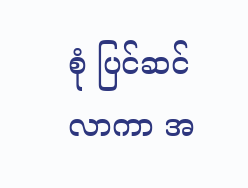စုံ ပြင်ဆင်လာကာ အ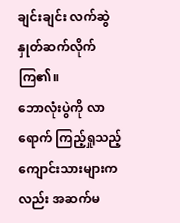ချင်းချင်း လက်ဆွဲနှုတ်ဆက်လိုက်ကြ၏။
ဘောလုံးပွဲကို လာရောက် ကြည့်ရှုသည့် ကျောင်းသားများကလည်း အဆက်မ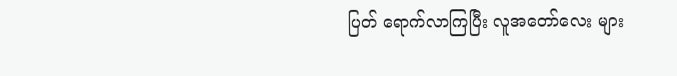ပြတ် ရောက်လာကြပြီး လူအတော်လေး များ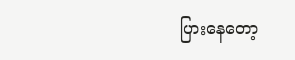ပြားနေတော့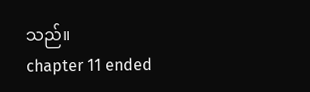သည်။
chapter 11 ended